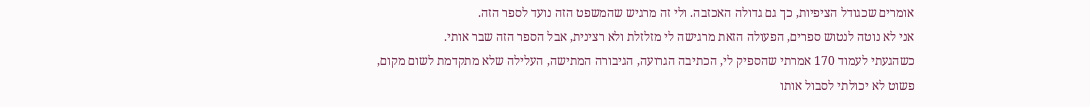אומרים שכגודל הציפיות, כך גם גדולה האכזבה. ולי זה מרגיש שהמשפט הזה נועד לספר הזה.
אני לא נוטה לנטוש ספרים, הפעולה הזאת מרגישה לי מזלזלת ולא רצינית, אבל הספר הזה שבר אותי.
כשהגעתי לעמוד 170 אמרתי שהספיק לי, הכתיבה הגרועה, הגיבורה המתישה, העלילה שלא מתקדמת לשום מקום, פשוט לא יכולתי לסבול אותו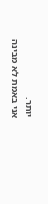יותר.
אני באמת לא מבינה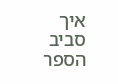איך סביב הספר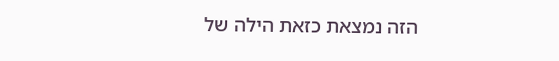הזה נמצאת כזאת הילה של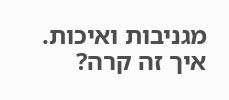מגניבות ואיכות.
איך זה קרה?